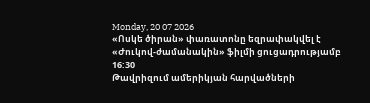Monday, 20 07 2026
«Ոսկե ծիրան» փառատոնը եզրափակվել է «Ժուկով-ժամանակին» ֆիլմի ցուցադրությամբ
16:30
Թավրիզում ամերիկյան հարվածների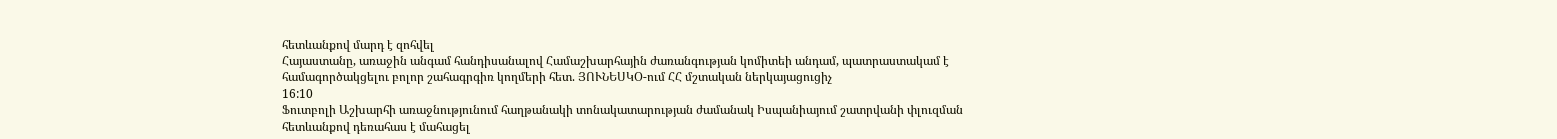հետևանքով մարդ է զոհվել
Հայաստանը, առաջին անգամ հանդիսանալով Համաշխարհային ժառանգության կոմիտեի անդամ, պատրաստակամ է համագործակցելու բոլոր շահագրգիռ կողմերի հետ. ՅՈՒՆԵՍԿՕ-ում ՀՀ մշտական ներկայացուցիչ
16:10
Ֆուտբոլի Աշխարհի առաջնությունում հաղթանակի տոնակատարության ժամանակ Իսպանիայում շատրվանի փլուզման հետևանքով դեռահաս է մահացել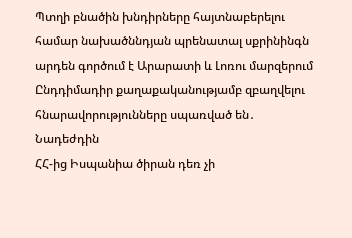Պտղի բնածին խնդիրները հայտնաբերելու համար նախածննդյան պրենատալ սքրինինգն արդեն գործում է Արարատի և Լոռու մարզերում
Ընդդիմադիր քաղաքականությամբ զբաղվելու հնարավորությունները սպառված են․ Նադեժդին
ՀՀ-ից Իսպանիա ծիրան դեռ չի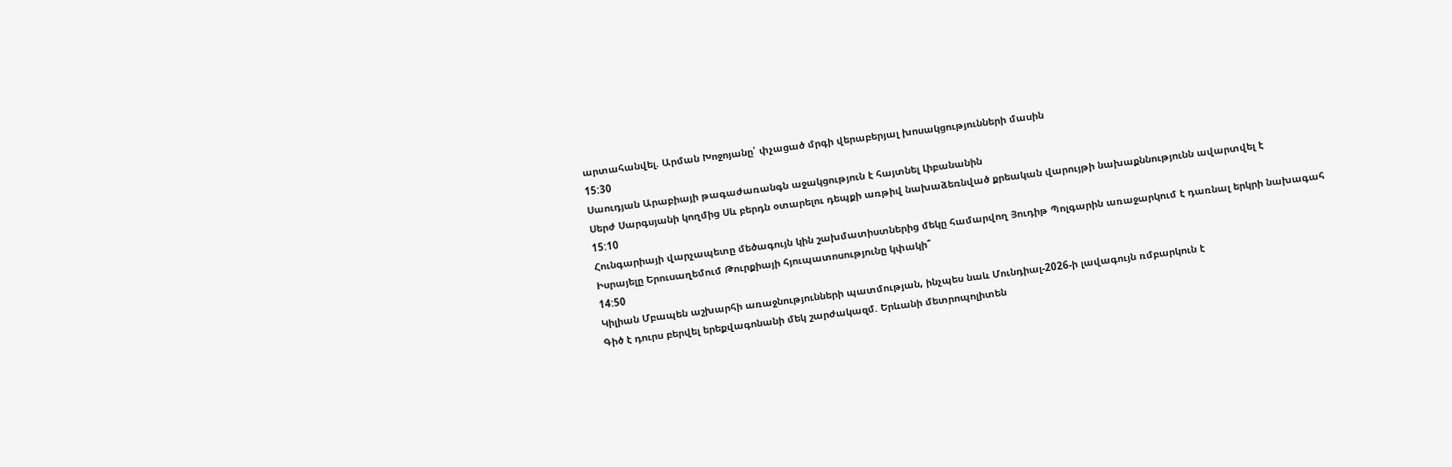արտահանվել. Արման Խոջոյանը՝ փչացած մրգի վերաբերյալ խոսակցությունների մասին
15:30
Սաուդյան Արաբիայի թագաժառանգն աջակցություն է հայտնել Լիբանանին
Սերժ Սարգսյանի կողմից Սև բերդն օտարելու դեպքի առթիվ նախաձեռնված քրեական վարույթի նախաքննությունն ավարտվել է
15:10
Հունգարիայի վարչապետը մեծագույն կին շախմատիստներից մեկը համարվող Յուդիթ Պոլգարին առաջարկում է դառնալ երկրի նախագահ
Իսրայելը Երուսաղեմում Թուրքիայի հյուպատոսությունը կփակի՞
14:50
Կիլիան Մբապեն աշխարհի առաջնությունների պատմության, ինչպես նաև Մունդիալ-2026-ի լավագույն ռմբարկուն է
Գիծ է դուրս բերվել երեքվագոնանի մեկ շարժակազմ. Երևանի մետրոպոլիտեն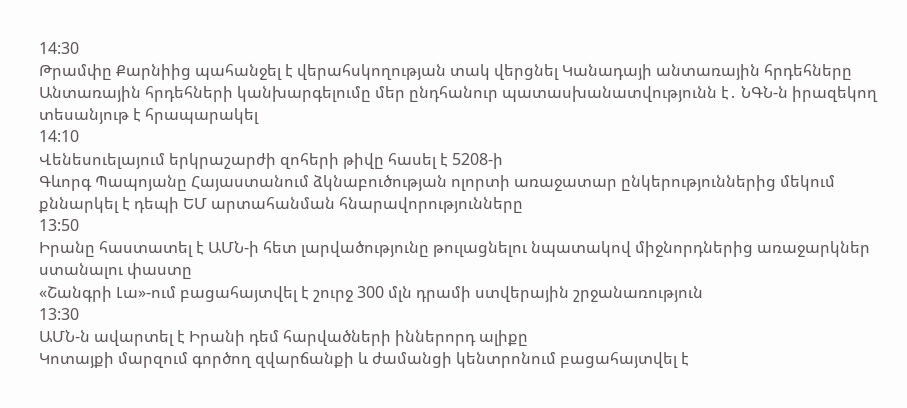14:30
Թրամփը Քարնիից պահանջել է վերահսկողության տակ վերցնել Կանադայի անտառային հրդեհները
Անտառային հրդեհների կանխարգելումը մեր ընդհանուր պատասխանատվությունն է․ ՆԳՆ-ն իրազեկող տեսանյութ է հրապարակել
14:10
Վենեսուելայում երկրաշարժի զոհերի թիվը հասել է 5208-ի
Գևորգ Պապոյանը Հայաստանում ձկնաբուծության ոլորտի առաջատար ընկերություններից մեկում քննարկել է դեպի ԵՄ արտահանման հնարավորությունները
13:50
Իրանը հաստատել է ԱՄՆ-ի հետ լարվածությունը թուլացնելու նպատակով միջնորդներից առաջարկներ ստանալու փաստը
«Շանգրի Լա»-ում բացահայտվել է շուրջ 300 մլն դրամի ստվերային շրջանառություն
13:30
ԱՄՆ-ն ավարտել է Իրանի դեմ հարվածների իններորդ ալիքը
Կոտայքի մարզում գործող զվարճանքի և ժամանցի կենտրոնում բացահայտվել է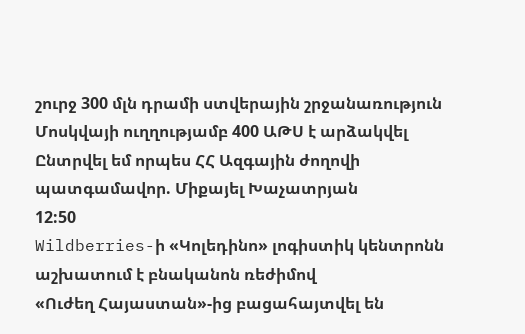շուրջ 300 մլն դրամի ստվերային շրջանառություն
Մոսկվայի ուղղությամբ 400 ԱԹՍ է արձակվել
Ընտրվել եմ որպես ՀՀ Ազգային ժողովի պատգամավոր. Միքայել Խաչատրյան
12:50
Wildberries-ի «Կոլեդինո» լոգիստիկ կենտրոնն աշխատում է բնականոն ռեժիմով
«Ուժեղ Հայաստան»-ից բացահայտվել են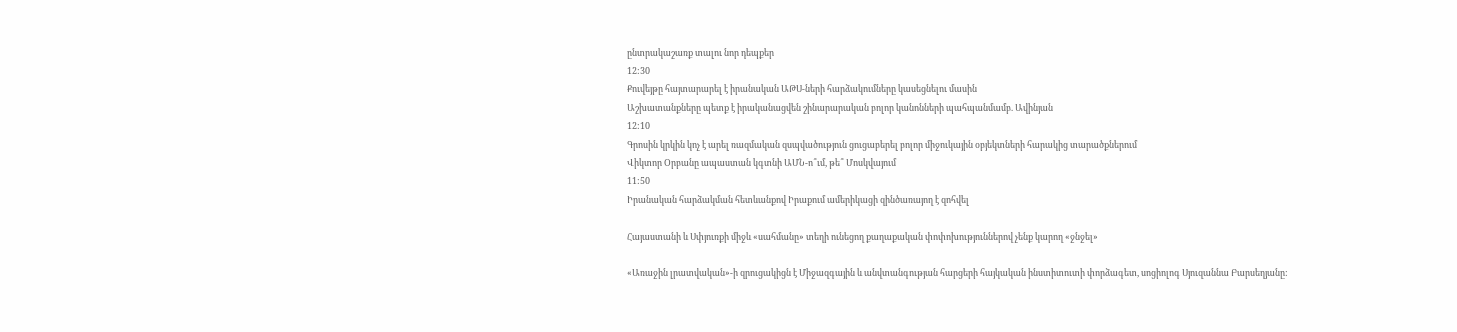ընտրակաշառք տալու նոր դեպքեր
12:30
Քուվեյթը հայտարարել է իրանական ԱԹՍ-ների հարձակումները կասեցնելու մասին
Աշխատանքները պետք է իրականացվեն շինարարական բոլոր կանոնների պահպանմամբ. Ավինյան
12:10
Գրոսին կրկին կոչ է արել ռազմական զսպվածություն ցուցաբերել բոլոր միջուկային օբյեկտների հարակից տարածքներում
Վիկտոր Օրբանը ապաստան կգտնի ԱՄՆ-ո՞ւմ, թե՞ Մոսկվայում
11:50
Իրանական հարձակման հետևանքով Իրաքում ամերիկացի զինծառայող է զոհվել

Հայաստանի և Սփյուռքի միջև «սահմանը» տեղի ունեցող քաղաքական փոփոխություններով չենք կարող «ջնջել»

«Առաջին լրատվական»-ի զրուցակիցն է Միջազգային և անվտանգության հարցերի հայկական ինստիտուտի փորձագետ, սոցիոլոգ Սյուզաննա Բարսեղյանը: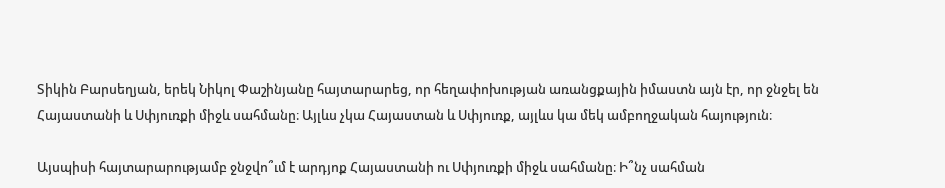Տիկին Բարսեղյան, երեկ Նիկոլ Փաշինյանը հայտարարեց, որ հեղափոխության առանցքային իմաստն այն էր, որ ջնջել են Հայաստանի և Սփյուռքի միջև սահմանը։ Այլևս չկա Հայաստան և Սփյուռք, այլևս կա մեկ ամբողջական հայություն։

Այսպիսի հայտարարությամբ ջնջվո՞ւմ է արդյոք Հայաստանի ու Սփյուռքի միջև սահմանը։ Ի՞նչ սահման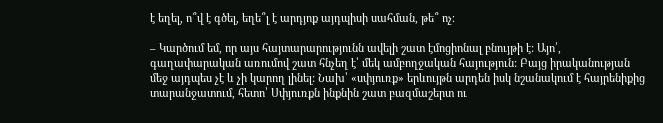է եղել, ո՞վ է գծել, եղե՞լ է արդյոք այդպիսի սահման, թե՞ ոչ։

– Կարծում եմ, որ այս հայտարարությունն ավելի շատ էմոցիոնալ բնույթի է: Այո՛, գաղափարական առումով շատ հնչեղ է՝ մեկ ամբողջական հայություն: Բայց իրականության մեջ այդպես չէ և չի կարող լինել: Նախ՝ «սփյուռք» երևույթն արդեն իսկ նշանակում է հայրենիքից տարանջատում, հետո՝ Սփյուռքն ինքնին շատ բազմաշերտ ու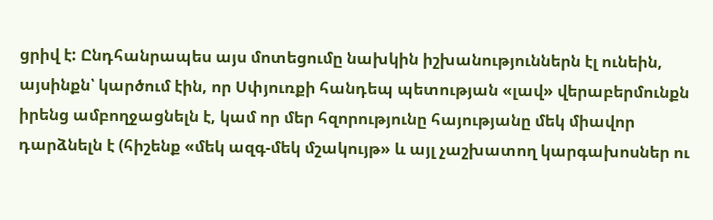ցրիվ է: Ընդհանրապես այս մոտեցումը նախկին իշխանություններն էլ ունեին, այսինքն՝ կարծում էին, որ Սփյուռքի հանդեպ պետության «լավ» վերաբերմունքն իրենց ամբողջացնելն է, կամ որ մեր հզորությունը հայությանը մեկ միավոր դարձնելն է (հիշենք «մեկ ազգ-մեկ մշակույթ» և այլ չաշխատող կարգախոսներ ու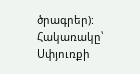ծրագրեր): Հակառակը՝ Սփյուռքի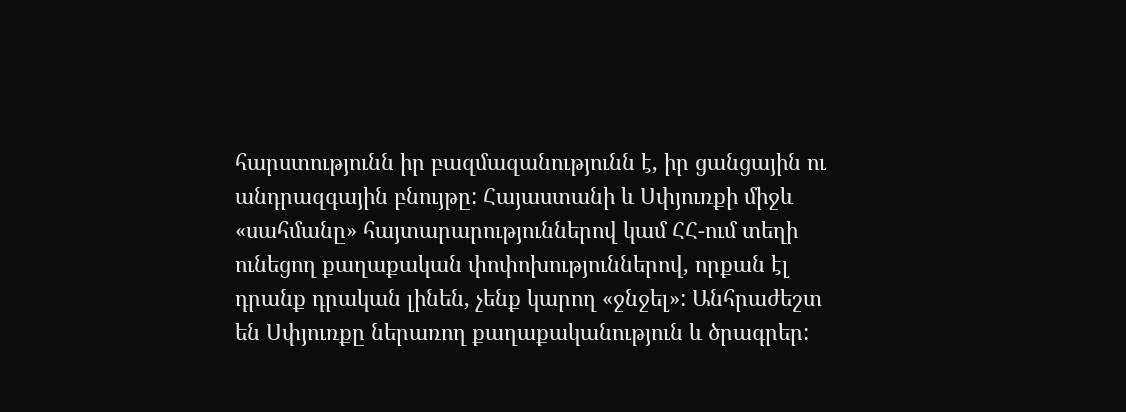հարստությունն իր բազմազանությունն է, իր ցանցային ու անդրազգային բնույթը: Հայաստանի և Սփյուռքի միջև «սահմանը» հայտարարություններով կամ ՀՀ-ում տեղի ունեցող քաղաքական փոփոխություններով, որքան էլ դրանք դրական լինեն, չենք կարող «ջնջել»: Անհրաժեշտ են Սփյուռքը ներառող քաղաքականություն և ծրագրեր: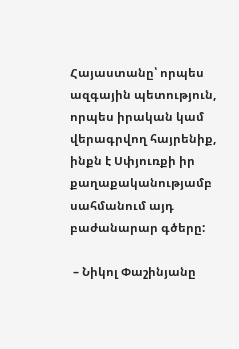Հայաստանը՝ որպես ազգային պետություն, որպես իրական կամ վերագրվող հայրենիք, ինքն է Սփյուռքի իր քաղաքականությամբ սահմանում այդ բաժանարար գծերը:

 – Նիկոլ Փաշինյանը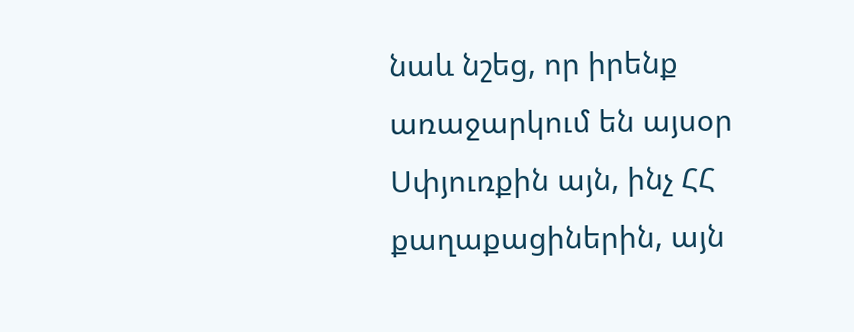նաև նշեց, որ իրենք առաջարկում են այսօր Սփյուռքին այն, ինչ ՀՀ քաղաքացիներին, այն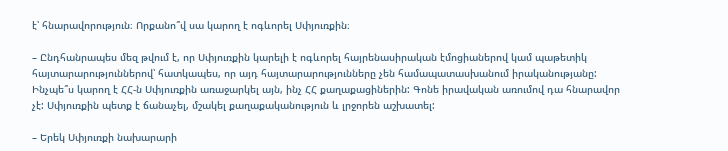է՝ հնարավորություն։ Որքանո՞վ սա կարող է ոգևորել Սփյուռքին։

– Ընդհանրապես մեզ թվում է, որ Սփյուռքին կարելի է ոգևորել հայրենասիրական էմոցիաներով կամ պաթետիկ հայտարարություններով՝ հատկապես, որ այդ հայտարարությունները չեն համապատասխանում իրականությանը: Ինչպե՞ս կարող է ՀՀ-ն Սփյուռքին առաջարկել այն, ինչ ՀՀ քաղաքացիներին: Գոնե իրավական առումով դա հնարավոր չէ: Սփյուռքին պետք է ճանաչել, մշակել քաղաքականություն և լրջորեն աշխատել:

– Երեկ Սփյուռքի նախարարի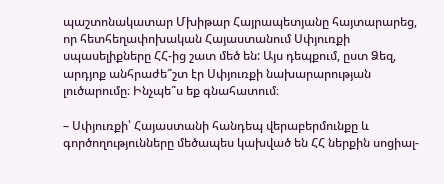պաշտոնակատար Մխիթար Հայրապետյանը հայտարարեց, որ հետհեղափոխական Հայաստանում Սփյուռքի սպասելիքները ՀՀ-ից շատ մեծ են: Այս դեպքում, ըստ Ձեզ, արդյոք անհրաժե՞շտ էր Սփյուռքի նախարարության լուծարումը։ Ինչպե՞ս եք գնահատում։

– Սփյուռքի՝ Հայաստանի հանդեպ վերաբերմունքը և գործողությունները մեծապես կախված են ՀՀ ներքին սոցիալ-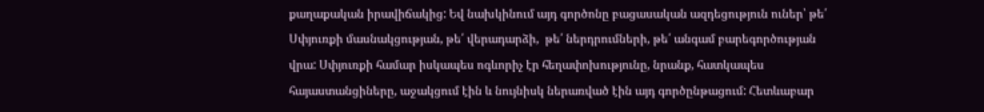քաղաքական իրավիճակից: Եվ նախկինում այդ գործոնը բացասական ազդեցություն ուներ՝ թե՛ Սփյուռքի մասնակցության, թե՛ վերադարձի,  թե՛ ներդրումների, թե՛ անգամ բարեգործության վրա: Սփյուռքի համար իսկապես ոգևորիչ էր հեղափոխությունը, նրանք, հատկապես հայաստանցիները, աջակցում էին և նույնիսկ ներառված էին այդ գործընթացում: Հետևաբար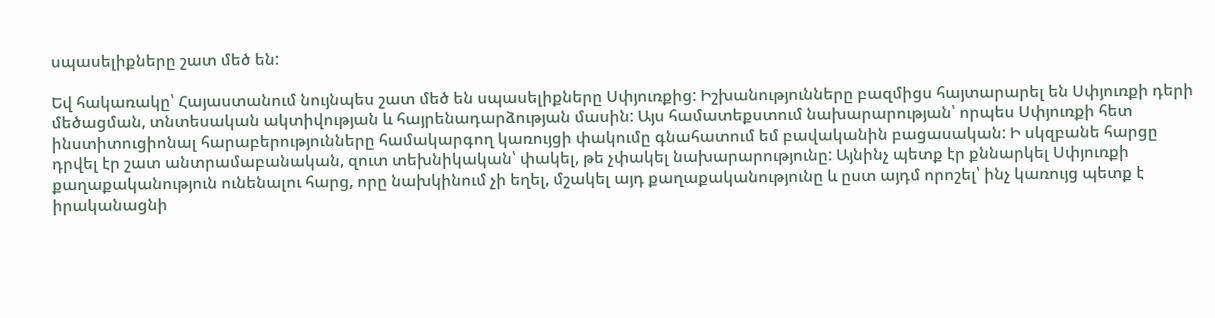սպասելիքները շատ մեծ են:

Եվ հակառակը՝ Հայաստանում նույնպես շատ մեծ են սպասելիքները Սփյուռքից: Իշխանությունները բազմիցս հայտարարել են Սփյուռքի դերի մեծացման, տնտեսական ակտիվության և հայրենադարձության մասին: Այս համատեքստում նախարարության՝ որպես Սփյուռքի հետ ինստիտուցիոնալ հարաբերությունները համակարգող կառույցի փակումը գնահատում եմ բավականին բացասական: Ի սկզբանե հարցը դրվել էր շատ անտրամաբանական, զուտ տեխնիկական՝ փակել, թե չփակել նախարարությունը: Այնինչ պետք էր քննարկել Սփյուռքի քաղաքականություն ունենալու հարց, որը նախկինում չի եղել, մշակել այդ քաղաքականությունը և ըստ այդմ որոշել՝ ինչ կառույց պետք է իրականացնի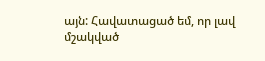այն: Հավատացած եմ, որ լավ մշակված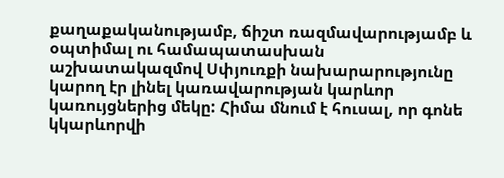քաղաքականությամբ, ճիշտ ռազմավարությամբ և օպտիմալ ու համապատասխան աշխատակազմով Սփյուռքի նախարարությունը կարող էր լինել կառավարության կարևոր կառույցներից մեկը: Հիմա մնում է հուսալ, որ գոնե կկարևորվի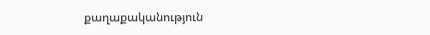քաղաքականություն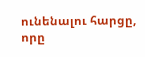ունենալու հարցը, որը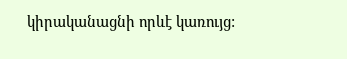կիրականացնի որևէ կառույց: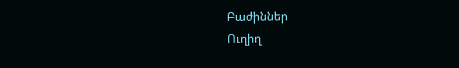Բաժիններ
Ուղիղ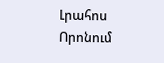Լրահոս
Որոնում